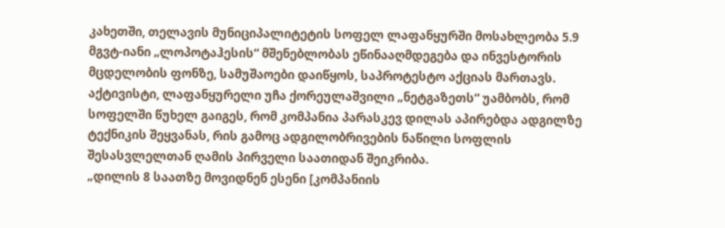კახეთში, თელავის მუნიციპალიტეტის სოფელ ლაფანყურში მოსახლეობა 5.9 მგვტ-იანი „ლოპოტაჰესის“ მშენებლობას ეწინააღმდეგება და ინვესტორის მცდელობის ფონზე, სამუშაოები დაიწყოს, საპროტესტო აქციას მართავს.
აქტივისტი, ლაფანყურელი უჩა ქორეულაშვილი „ნეტგაზეთს“ უამბობს, რომ სოფელში წუხელ გაიგეს, რომ კომპანია პარასკევ დილას აპირებდა ადგილზე ტექნიკის შეყვანას, რის გამოც ადგილობრივების ნაწილი სოფლის შესასვლელთან ღამის პირველი საათიდან შეიკრიბა.
„დილის 8 საათზე მოვიდნენ ესენი [კომპანიის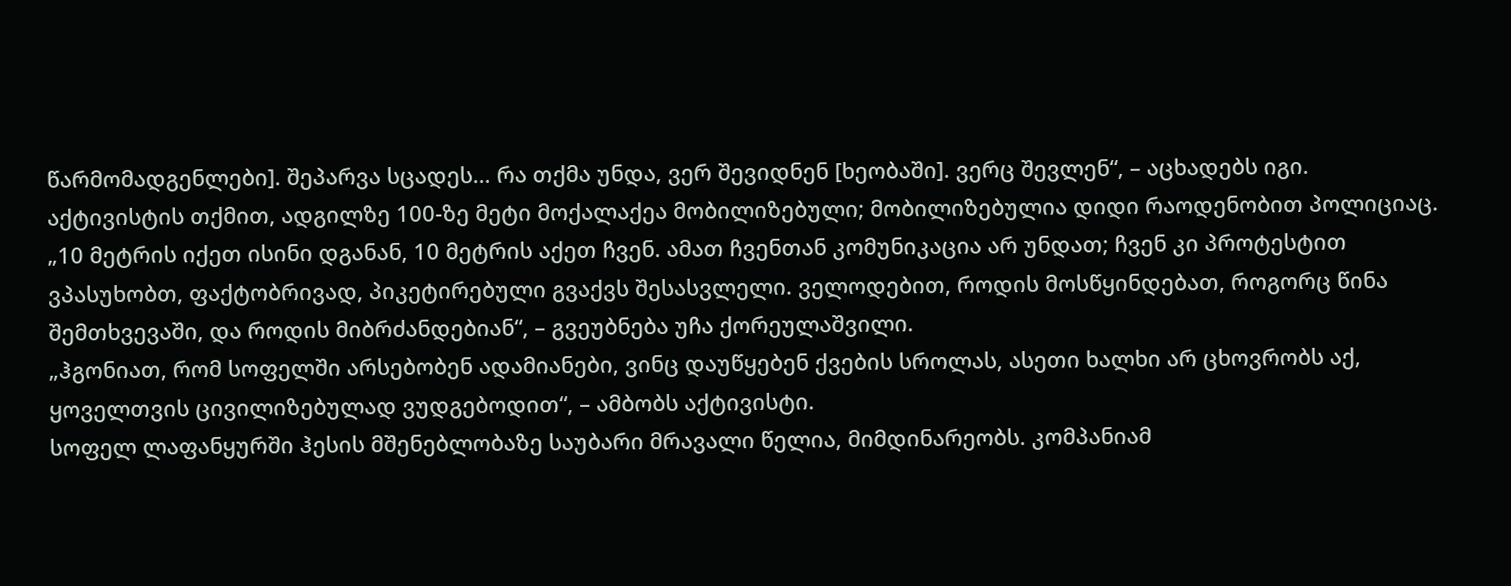წარმომადგენლები]. შეპარვა სცადეს… რა თქმა უნდა, ვერ შევიდნენ [ხეობაში]. ვერც შევლენ“, – აცხადებს იგი.
აქტივისტის თქმით, ადგილზე 100-ზე მეტი მოქალაქეა მობილიზებული; მობილიზებულია დიდი რაოდენობით პოლიციაც.
„10 მეტრის იქეთ ისინი დგანან, 10 მეტრის აქეთ ჩვენ. ამათ ჩვენთან კომუნიკაცია არ უნდათ; ჩვენ კი პროტესტით ვპასუხობთ, ფაქტობრივად, პიკეტირებული გვაქვს შესასვლელი. ველოდებით, როდის მოსწყინდებათ, როგორც წინა შემთხვევაში, და როდის მიბრძანდებიან“, – გვეუბნება უჩა ქორეულაშვილი.
„ჰგონიათ, რომ სოფელში არსებობენ ადამიანები, ვინც დაუწყებენ ქვების სროლას, ასეთი ხალხი არ ცხოვრობს აქ, ყოველთვის ცივილიზებულად ვუდგებოდით“, – ამბობს აქტივისტი.
სოფელ ლაფანყურში ჰესის მშენებლობაზე საუბარი მრავალი წელია, მიმდინარეობს. კომპანიამ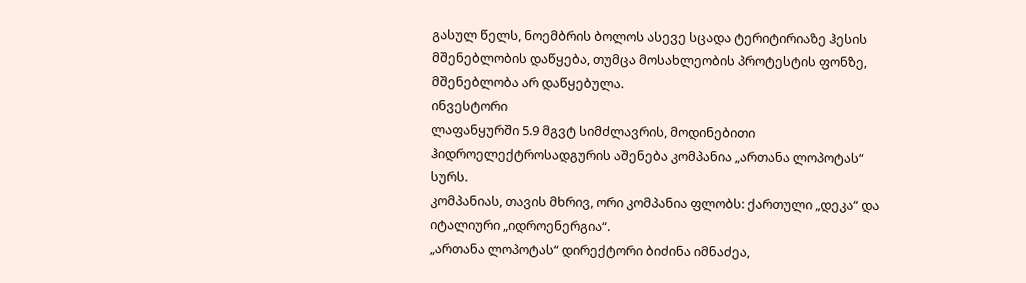გასულ წელს, ნოემბრის ბოლოს ასევე სცადა ტერიტირიაზე ჰესის მშენებლობის დაწყება, თუმცა მოსახლეობის პროტესტის ფონზე, მშენებლობა არ დაწყებულა.
ინვესტორი
ლაფანყურში 5.9 მგვტ სიმძლავრის, მოდინებითი ჰიდროელექტროსადგურის აშენება კომპანია „ართანა ლოპოტას“ სურს.
კომპანიას, თავის მხრივ, ორი კომპანია ფლობს: ქართული „დეკა“ და იტალიური „იდროენერგია“.
„ართანა ლოპოტას“ დირექტორი ბიძინა იმნაძეა,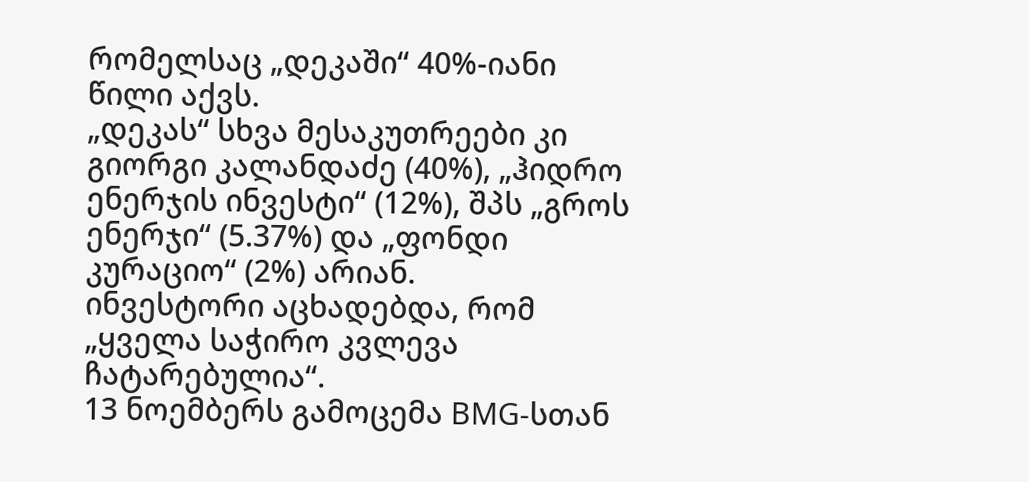რომელსაც „დეკაში“ 40%-იანი წილი აქვს.
„დეკას“ სხვა მესაკუთრეები კი გიორგი კალანდაძე (40%), „ჰიდრო ენერჯის ინვესტი“ (12%), შპს „გროს ენერჯი“ (5.37%) და „ფონდი კურაციო“ (2%) არიან.
ინვესტორი აცხადებდა, რომ „ყველა საჭირო კვლევა ჩატარებულია“.
13 ნოემბერს გამოცემა BMG-სთან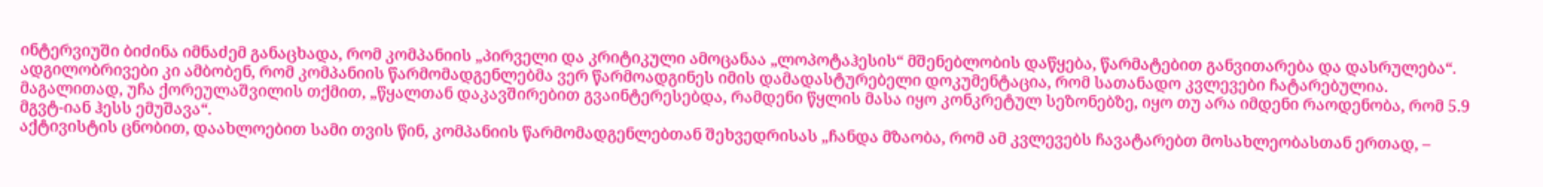ინტერვიუში ბიძინა იმნაძემ განაცხადა, რომ კომპანიის „პირველი და კრიტიკული ამოცანაა „ლოპოტაჰესის“ მშენებლობის დაწყება, წარმატებით განვითარება და დასრულება“.
ადგილობრივები კი ამბობენ, რომ კომპანიის წარმომადგენლებმა ვერ წარმოადგინეს იმის დამადასტურებელი დოკუმენტაცია, რომ სათანადო კვლევები ჩატარებულია. მაგალითად, უჩა ქორეულაშვილის თქმით, „წყალთან დაკავშირებით გვაინტერესებდა, რამდენი წყლის მასა იყო კონკრეტულ სეზონებზე, იყო თუ არა იმდენი რაოდენობა, რომ 5.9 მგვტ-იან ჰესს ემუშავა“.
აქტივისტის ცნობით, დაახლოებით სამი თვის წინ, კომპანიის წარმომადგენლებთან შეხვედრისას „ჩანდა მზაობა, რომ ამ კვლევებს ჩავატარებთ მოსახლეობასთან ერთად, –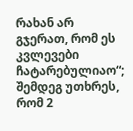რახან არ გჯერათ, რომ ეს კვლევები ჩატარებულიაო“; შემდეგ უთხრეს, რომ 2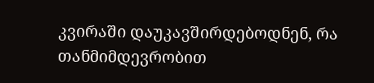კვირაში დაუკავშირდებოდნენ, რა თანმიმდევრობით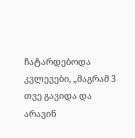ჩატარდებოდა კვლევები, „მაგრამ 3 თვე გავიდა და არავინ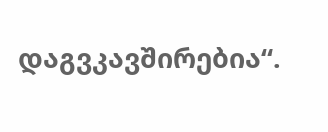დაგვკავშირებია“.